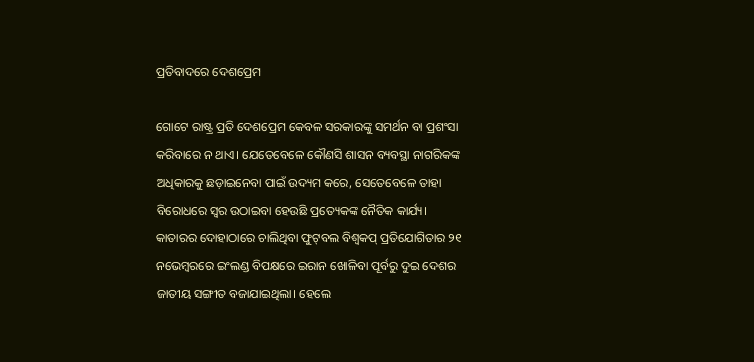ପ୍ରତିବାଦରେ ଦେଶପ୍ରେମ

ଗୋଟେ ରାଷ୍ଟ୍ର ପ୍ରତି ଦେଶପ୍ରେମ କେବଳ ସରକାରଙ୍କୁ ସମର୍ଥନ ବା ପ୍ରଶଂସା କରିବାରେ ନ ଥାଏ। ଯେତେବେଳେ କୌଣସି ଶାସନ ବ୍ୟବସ୍ଥା ନାଗରିକଙ୍କ ଅଧିକାରକୁ ଛଡ଼ାଇନେବା ପାଇଁ ଉଦ୍ୟମ କରେ, ସେତେବେଳେ ତାହା ବିରୋଧରେ ସ୍ବର ଉଠାଇବା ହେଉଛି ପ୍ରତ୍ୟେକଙ୍କ ନୈତିକ କାର୍ଯ୍ୟ। କାତାରର ଦୋହାଠାରେ ଚାଲିଥିବା ଫୁଟ୍‌ବଲ ବିଶ୍ୱକପ୍‌ ପ୍ରତିଯୋଗିତାର ୨୧ ନଭେମ୍ବରରେ ଇଂଲଣ୍ଡ ବିପକ୍ଷରେ ଇରାନ ଖୋଳିବା ପୂର୍ବରୁ ଦୁଇ ଦେଶର ଜାତୀୟ ସଙ୍ଗୀତ ବଜାଯାଇଥିଲା। ହେଲେ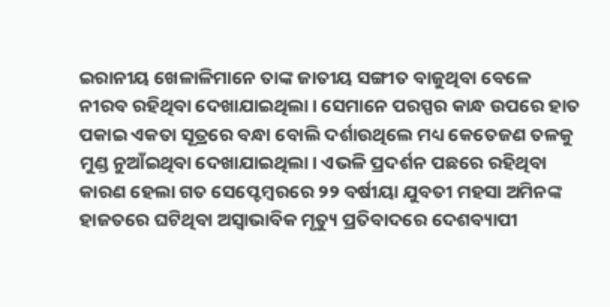ଇରାନୀୟ ଖେଳାଳିମାନେ ତାଙ୍କ ଜାତୀୟ ସଙ୍ଗୀତ ବାଜୁଥିବା ବେଳେ ନୀରବ ରହିଥିବା ଦେଖାଯାଇଥିଲା। ସେମାନେ ପରସ୍ପର କାନ୍ଧ ଉପରେ ହାତ ପକାଇ ଏକତା ସୂତ୍ରରେ ବନ୍ଧା ବୋଲି ଦର୍ଶାଉଥିଲେ ମଧ୍ୟ କେତେଜଣ ତଳକୁ ମୁଣ୍ଡ ନୁଆଁଇଥିବା ଦେଖାଯାଇଥିଲା। ଏଭଳି ପ୍ରଦର୍ଶନ ପଛରେ ରହିଥିବା କାରଣ ହେଲା ଗତ ସେପ୍ଟେମ୍ବରରେ ୨୨ ବର୍ଷୀୟା ଯୁବତୀ ମହସା ଅମିନଙ୍କ ହାଜତରେ ଘଟିଥିବା ଅସ୍ବାଭାବିକ ମୃତ୍ୟୁ ପ୍ରତିବାଦରେ ଦେଶବ୍ୟାପୀ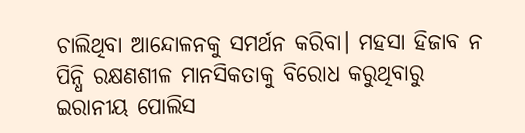ଚାଲିଥିବା ଆନ୍ଦୋଳନକୁ ସମର୍ଥନ କରିବା। ମହସା ହିଜାବ ନ ପିନ୍ଧି ରକ୍ଷଣଶୀଳ ମାନସିକତାକୁ ବିରୋଧ କରୁଥିବାରୁ ଇରାନୀୟ ପୋଲିସ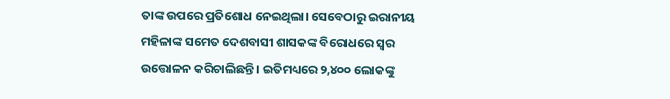ତାଙ୍କ ଉପରେ ପ୍ରତିଶୋଧ ନେଇଥିଲା। ସେବେଠାରୁ ଇରାନୀୟ ମହିଳାଙ୍କ ସମେତ ଦେଶବାସୀ ଶାସକଙ୍କ ବିରୋଧରେ ସ୍ବର ଉତ୍ତୋଳନ କରିଚାଲିଛନ୍ତି। ଇତିମଧ୍ୟରେ ୨,୪୦୦ ଲୋକଙ୍କୁ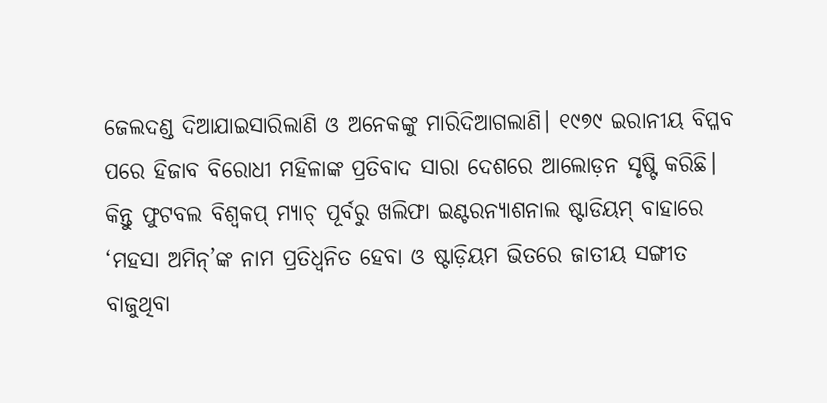ଜେଲଦଣ୍ଡ ଦିଆଯାଇସାରିଲାଣି ଓ ଅନେକଙ୍କୁ ମାରିଦିଆଗଲାଣି। ୧୯୭୯ ଇରାନୀୟ ବିପ୍ଳବ ପରେ ହିଜାବ ବିରୋଧୀ ମହିଳାଙ୍କ ପ୍ରତିବାଦ ସାରା ଦେଶରେ ଆଲୋଡ଼ନ ସୃଷ୍ଟି କରିଛି। କିନ୍ତୁ ଫୁଟବଲ ବିଶ୍ୱକପ୍‌ ମ୍ୟାଚ୍‌ ପୂର୍ବରୁ ଖଲିଫା ଇଣ୍ଟରନ୍ୟାଶନାଲ ଷ୍ଟାଡିୟମ୍‌ ବାହାରେ ‘ମହସା ଅମିନ୍‌’ଙ୍କ ନାମ ପ୍ରତିଧ୍ୱନିତ ହେବା ଓ ଷ୍ଟାଡ଼ିୟମ ଭିତରେ ଜାତୀୟ ସଙ୍ଗୀତ ବାଜୁଥିବା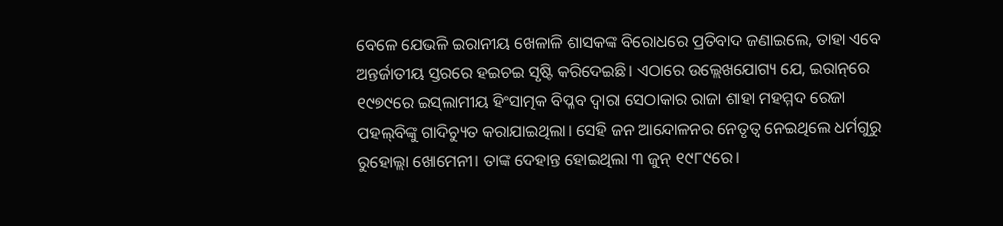ବେଳେ ଯେଭଳି ଇରାନୀୟ ଖେଳାଳି ଶାସକଙ୍କ ବିରୋଧରେ ପ୍ରତିବାଦ ଜଣାଇଲେ, ତାହା ଏବେ ଅନ୍ତର୍ଜାତୀୟ ସ୍ତରରେ ହଇଚଇ ସୃଷ୍ଟି କରିଦେଇଛି। ଏଠାରେ ଉଲ୍ଲେଖଯୋଗ୍ୟ ଯେ, ଇରାନ୍‌ରେ ୧୯୭୯ରେ ଇସ୍‌ଲାମୀୟ ହିଂସାତ୍ମକ ବିପ୍ଳବ ଦ୍ୱାରା ସେଠାକାର ରାଜା ଶାହା ମହମ୍ମଦ ରେଜା ପହଲ୍‌ବିଙ୍କୁ ଗାଦିଚ୍ୟୁତ କରାଯାଇଥିଲା। ସେହି ଜନ ଆନ୍ଦୋଳନର ନେତୃତ୍ୱ ନେଇଥିଲେ ଧର୍ମଗୁରୁ ରୁହୋଲ୍ଲା ଖୋମେନୀ। ତାଙ୍କ ଦେହାନ୍ତ ହୋଇଥିଲା ୩ ଜୁନ୍‌ ୧୯୮୯ରେ।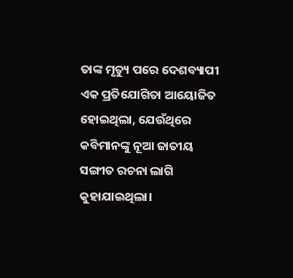ତାଙ୍କ ମୃତ୍ୟୁ ପରେ ଦେଶବ୍ୟାପୀ ଏକ ପ୍ରତିଯୋଗିତା ଆୟୋଜିତ ହୋଇଥିଲା, ଯେଉଁଥିରେ କବିମାନଙ୍କୁ ନୂଆ ଜାତୀୟ ସଙ୍ଗୀତ ରଚନା ଲାଗି କୁହାଯାଇଥିଲା।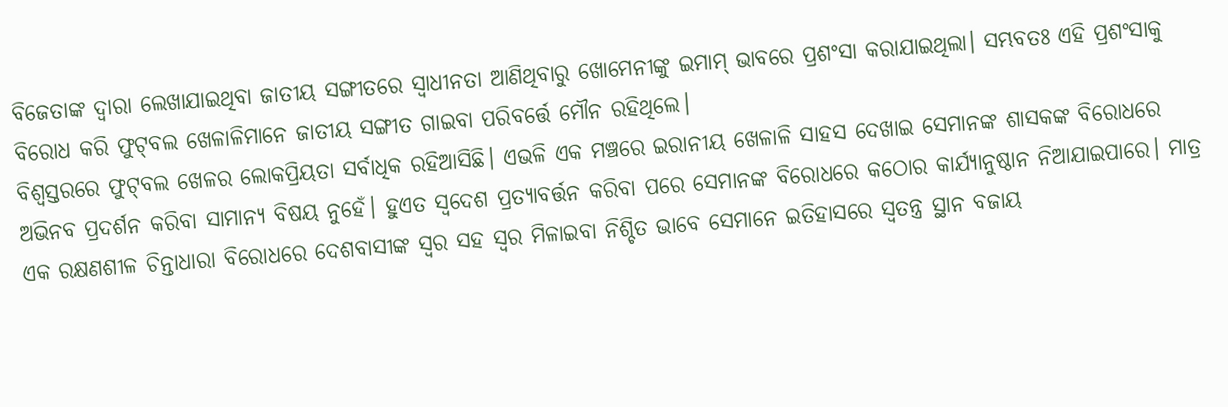ବିଜେତାଙ୍କ ଦ୍ୱାରା ଲେଖାଯାଇଥିବା ଜାତୀୟ ସଙ୍ଗୀତରେ ସ୍ବାଧୀନତା ଆଣିଥିବାରୁ ଖୋମେନୀଙ୍କୁ ଇମାମ୍‌ ଭାବରେ ପ୍ରଶଂସା କରାଯାଇଥିଲା। ସମ୍ଭବତଃ ଏହି ପ୍ରଶଂସାକୁ ବିରୋଧ କରି ଫୁଟ୍‌ବଲ ଖେଳାଳିମାନେ ଜାତୀୟ ସଙ୍ଗୀତ ଗାଇବା ପରିବର୍ତ୍ତେ ମୌନ ରହିଥିଲେ।
ବିଶ୍ୱସ୍ତରରେ ଫୁଟ୍‌ବଲ ଖେଳର ଲୋକପ୍ରିୟତା ସର୍ବାଧିକ ରହିଆସିଛି। ଏଭଳି ଏକ ମଞ୍ଚରେ ଇରାନୀୟ ଖେଳାଳି ସାହସ ଦେଖାଇ ସେମାନଙ୍କ ଶାସକଙ୍କ ବିରୋଧରେ ଅଭିନବ ପ୍ରଦର୍ଶନ କରିବା ସାମାନ୍ୟ ବିଷୟ ନୁହେଁ। ହୁଏତ ସ୍ବଦେଶ ପ୍ରତ୍ୟାବର୍ତ୍ତନ କରିବା ପରେ ସେମାନଙ୍କ ବିରୋଧରେ କଠୋର କାର୍ଯ୍ୟାନୁଷ୍ଠାନ ନିଆଯାଇପାରେ। ମାତ୍ର ଏକ ରକ୍ଷଣଶୀଳ ଚିନ୍ତାଧାରା ବିରୋଧରେ ଦେଶବାସୀଙ୍କ ସ୍ବର ସହ ସ୍ବର ମିଳାଇବା ନିଶ୍ଚିତ ଭାବେ ସେମାନେ ଇତିହାସରେ ସ୍ବତନ୍ତ୍ର ସ୍ଥାନ ବଜାୟ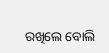ରଖିଲେ ବୋଲି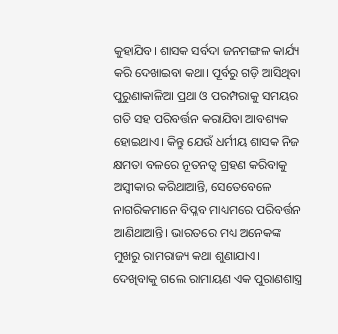କୁହାଯିବ। ଶାସକ ସର୍ବଦା ଜନମଙ୍ଗଳ କାର୍ଯ୍ୟ କରି ଦେଖାଇବା କଥା। ପୂର୍ବରୁ ଗଡ଼ି ଆସିଥିବା ପୁରୁଣାକାଳିଆ ପ୍ରଥା ଓ ପରମ୍ପରାକୁ ସମୟର ଗତି ସହ ପରିବର୍ତ୍ତନ କରାଯିବା ଆବଶ୍ୟକ ହୋଇଥାଏ। କିନ୍ତୁ ଯେଉଁ ଧର୍ମୀୟ ଶାସକ ନିଜ କ୍ଷମତା ବଳରେ ନୂତନତ୍ୱ ଗ୍ରହଣ କରିବାକୁ ଅସ୍ବୀକାର କରିଥାଆନ୍ତି, ସେତେବେଳେ ନାଗରିକମାନେ ବିପ୍ଳବ ମାଧ୍ୟମରେ ପରିବର୍ତ୍ତନ ଆଣିଥାଆନ୍ତି। ଭାରତରେ ମଧ୍ୟ ଅନେକଙ୍କ ମୁଖରୁ ରାମରାଜ୍ୟ କଥା ଶୁଣାଯାଏ। ଦେଖିବାକୁ ଗଲେ ରାମାୟଣ ଏକ ପୁରାଣଶାସ୍ତ୍ର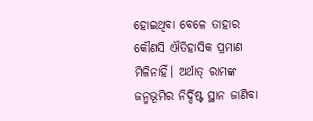ହୋଇଥିବା ବେଳେ ତାହାର କୌଣସି ଐତିହାସିକ ପ୍ରମାଣ ମିଳିନାହିଁ। ଅର୍ଥାତ୍‌ ରାମଙ୍କ ଜନ୍ମଭୂମିର ନିର୍ଦ୍ଦିଷ୍ଟ ସ୍ଥାନ ଜାଣିବା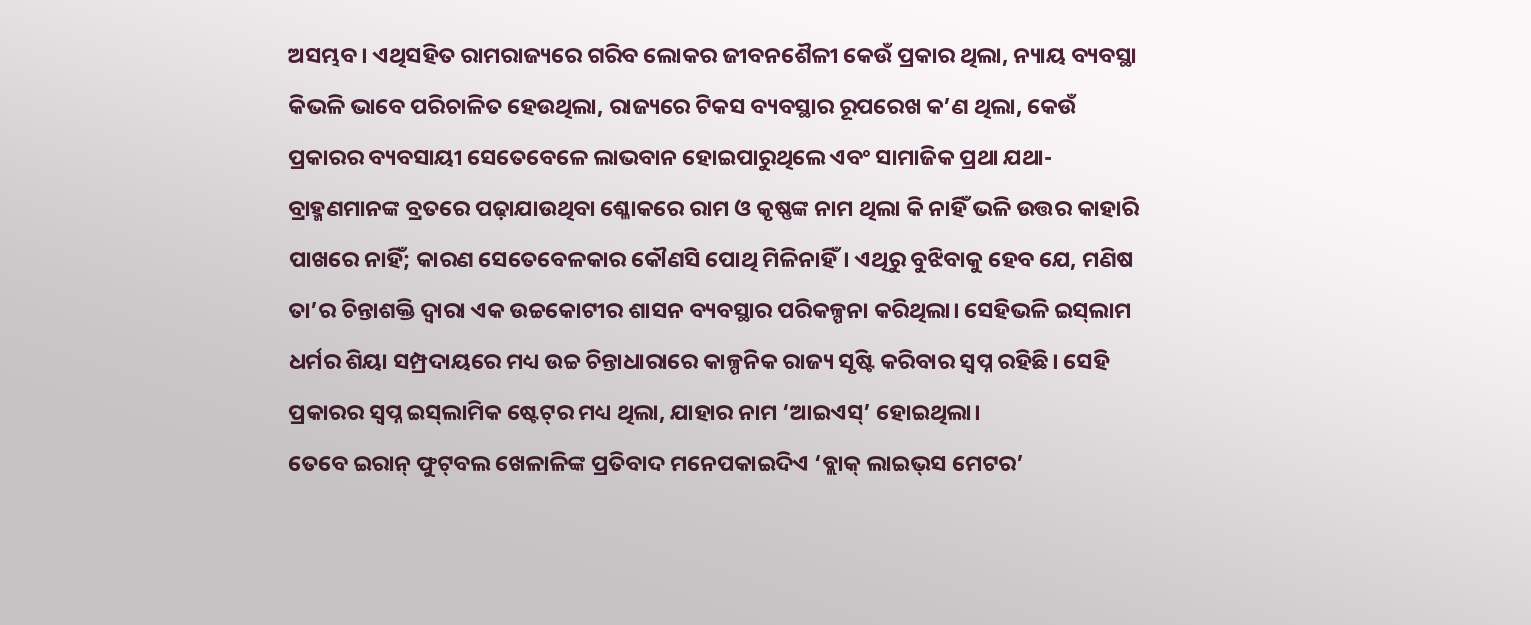ଅସମ୍ଭବ। ଏଥିସହିତ ରାମରାଜ୍ୟରେ ଗରିବ ଲୋକର ଜୀବନଶୈଳୀ କେଉଁ ପ୍ରକାର ଥିଲା, ନ୍ୟାୟ ବ୍ୟବସ୍ଥା କିଭଳି ଭାବେ ପରିଚାଳିତ ହେଉଥିଲା, ରାଜ୍ୟରେ ଟିକସ ବ୍ୟବସ୍ଥାର ରୂପରେଖ କ’ଣ ଥିଲା, କେଉଁ ପ୍ରକାରର ବ୍ୟବସାୟୀ ସେତେବେଳେ ଲାଭବାନ ହୋଇପାରୁଥିଲେ ଏବଂ ସାମାଜିକ ପ୍ରଥା ଯଥା-ବ୍ରାହ୍ମଣମାନଙ୍କ ବ୍ରତରେ ପଢ଼ାଯାଉଥିବା ଶ୍ଳୋକରେ ରାମ ଓ କୃଷ୍ଣଙ୍କ ନାମ ଥିଲା କି ନାହିଁ ଭଳି ଉତ୍ତର କାହାରି ପାଖରେ ନାହିଁ; କାରଣ ସେତେବେଳକାର କୌଣସି ପୋଥି ମିଳିନାହିଁ। ଏଥିରୁ ବୁଝିବାକୁ ହେବ ଯେ, ମଣିଷ ତା’ର ଚିନ୍ତାଶକ୍ତି ଦ୍ୱାରା ଏକ ଉଚ୍ଚକୋଟୀର ଶାସନ ବ୍ୟବସ୍ଥାର ପରିକଳ୍ପନା କରିଥିଲା। ସେହିଭଳି ଇସ୍‌ଲାମ ଧର୍ମର ଶିୟା ସମ୍ପ୍ରଦାୟରେ ମଧ୍ୟ ଉଚ୍ଚ ଚିନ୍ତାଧାରାରେ କାଳ୍ପନିକ ରାଜ୍ୟ ସୃଷ୍ଟି କରିବାର ସ୍ବପ୍ନ ରହିଛି। ସେହି ପ୍ରକାରର ସ୍ବପ୍ନ ଇସ୍‌ଲାମିକ ଷ୍ଟେଟ୍‌ର ମଧ୍ୟ ଥିଲା, ଯାହାର ନାମ ‘ଆଇଏସ୍‌’ ହୋଇଥିଲା।
ତେବେ ଇରାନ୍‌ ଫୁଟ୍‌ବଲ ଖେଳାଳିଙ୍କ ପ୍ରତିବାଦ ମନେପକାଇଦିଏ ‘ବ୍ଲାକ୍‌ ଲାଇଭ୍‌ସ ମେଟର’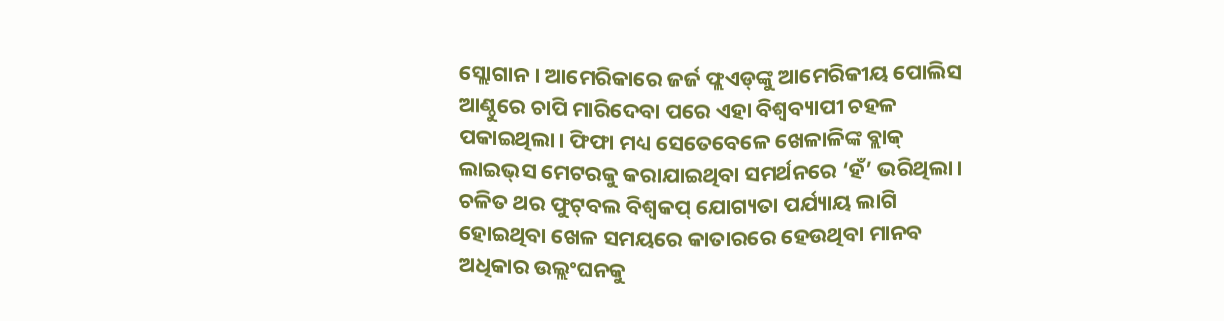ସ୍ଲୋଗାନ। ଆମେରିକାରେ ଜର୍ଜ ଫ୍ଲଏଡ୍‌ଙ୍କୁ ଆମେରିକୀୟ ପୋଲିସ ଆଣ୍ଠୁରେ ଚାପି ମାରିଦେବା ପରେ ଏହା ବିଶ୍ୱବ୍ୟାପୀ ଚହଳ ପକାଇଥିଲା। ଫିଫା ମଧ୍ୟ ସେତେବେଳେ ଖେଳାଳିଙ୍କ ବ୍ଲାକ୍‌ ଲାଇଭ୍‌ସ ମେଟରକୁ କରାଯାଇଥିବା ସମର୍ଥନରେ ‘ହଁ’ ଭରିଥିଲା। ଚଳିତ ଥର ଫୁଟ୍‌ବଲ ବିଶ୍ୱକପ୍‌ ଯୋଗ୍ୟତା ପର୍ଯ୍ୟାୟ ଲାଗି ହୋଇଥିବା ଖେଳ ସମୟରେ କାତାରରେ ହେଉଥିବା ମାନବ ଅଧିକାର ଉଲ୍ଲଂଘନକୁ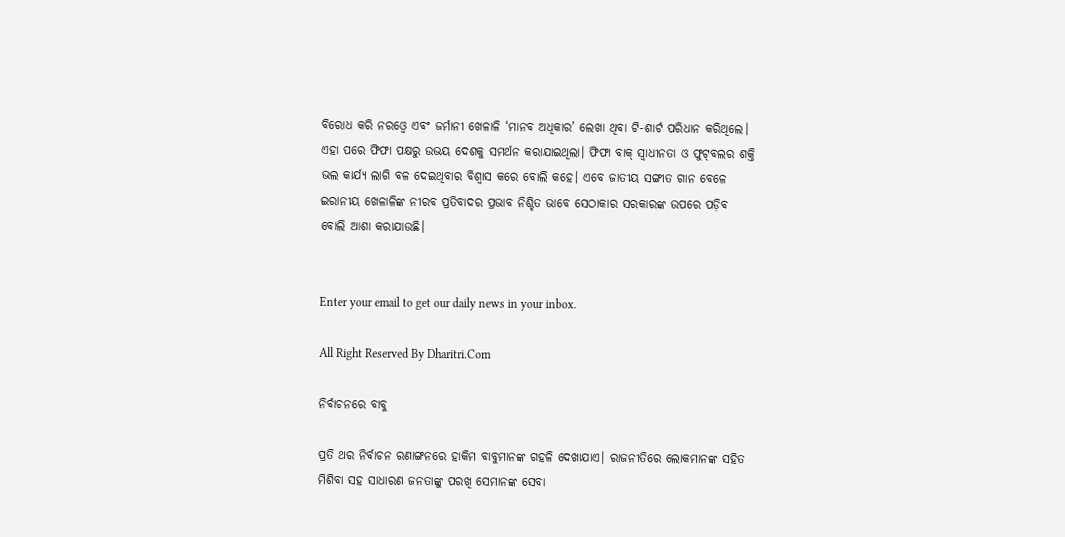ବିରୋଧ କରି ନରଓ୍ବେ ଏବଂ ଜର୍ମାନୀ ଖେଳାଳି ‘ମାନବ ଅଧିକାର’ ଲେଖା ଥିବା ଟି-ଶାର୍ଟ ପରିଧାନ କରିଥିଲେ। ଏହା ପରେ ଫିଫା ପକ୍ଷରୁ ଉଭୟ ଦେଶକୁ ସମର୍ଥନ କରାଯାଇଥିଲା। ଫିଫା ବାକ୍‌ ସ୍ବାଧୀନତା ଓ ଫୁଟ୍‌ବଲର ଶକ୍ତି ଭଲ କାର୍ଯ୍ୟ ଲାଗି ବଳ ଦେଇଥିବାର ବିଶ୍ୱାସ କରେ ବୋଲି କହେ। ଏବେ ଜାତୀୟ ସଙ୍ଗୀତ ଗାନ ବେଳେ ଇରାନୀୟ ଖେଳାଳିଙ୍କ ନୀରବ ପ୍ରତିବାଦର ପ୍ରଭାବ ନିଶ୍ଚିତ ଭାବେ ସେଠାକାର ସରକାରଙ୍କ ଉପରେ ପଡ଼ିବ ବୋଲି ଆଶା କରାଯାଉଛି।


Enter your email to get our daily news in your inbox.

All Right Reserved By Dharitri.Com

ନିର୍ବାଚନରେ ବାବୁ

ପ୍ରତି ଥର ନିର୍ବାଚନ ରଣାଙ୍ଗନରେ ହାକିମ ବାବୁମାନଙ୍କ ଗହଳି ଦେଖାଯାଏ। ରାଜନୀତିରେ ଲୋକମାନଙ୍କ ସହିତ ମିଶିବା ସହ ସାଧାରଣ ଜନତାଙ୍କୁ ପରଖି ସେମାନଙ୍କ ସେବା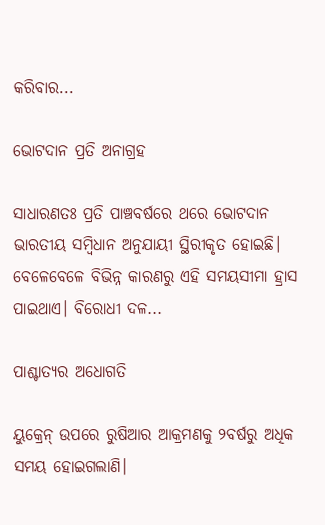କରିବାର...

ଭୋଟଦାନ ପ୍ରତି ଅନାଗ୍ରହ

ସାଧାରଣତଃ ପ୍ରତି ପାଞ୍ଚବର୍ଷରେ ଥରେ ଭୋଟଦାନ ଭାରତୀୟ ସମ୍ବିଧାନ ଅନୁଯାୟୀ ସ୍ଥିରୀକୃତ ହୋଇଛି। ବେଳେବେଳେ ବିଭିନ୍ନ କାରଣରୁ ଏହି ସମୟସୀମା ହ୍ରାସ ପାଇଥାଏ। ବିରୋଧୀ ଦଳ...

ପାଶ୍ଚାତ୍ୟର ଅଧୋଗତି

ୟୁକ୍ରେନ୍‌ ଉପରେ ରୁଷିଆର ଆକ୍ରମଣକୁ ୨ବର୍ଷରୁ ଅଧିକ ସମୟ ହୋଇଗଲାଣି।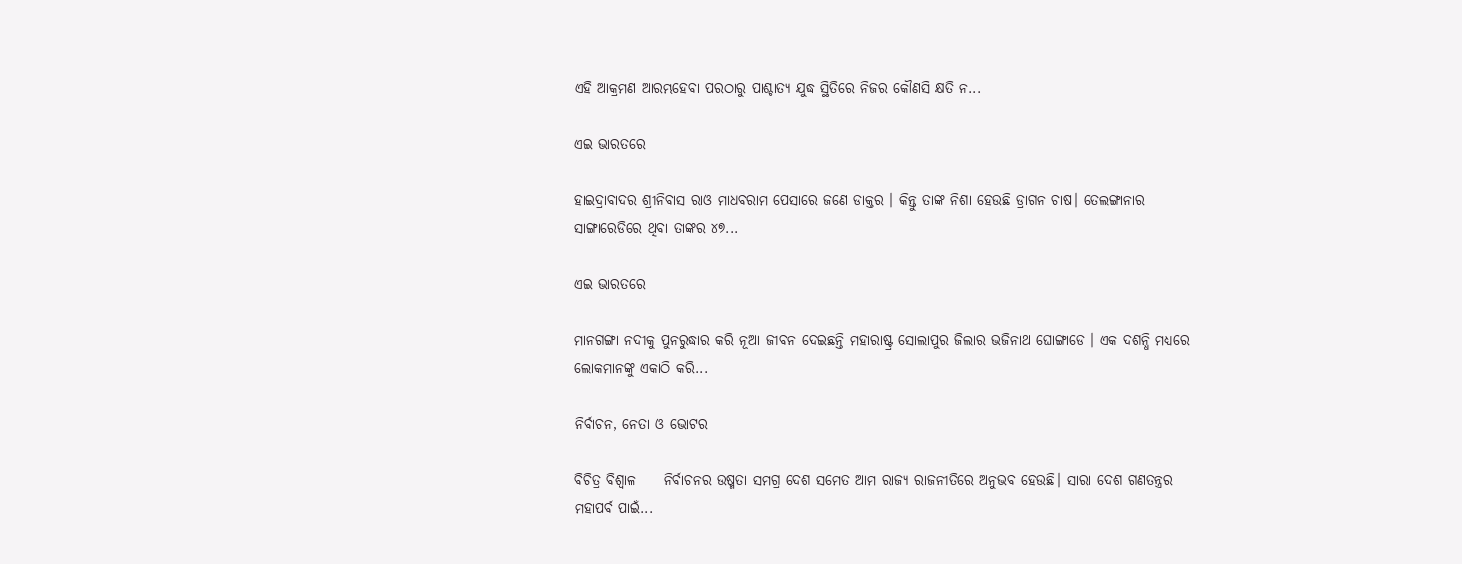ଏହି ଆକ୍ରମଣ ଆରମ୍ଭହେବା ପରଠାରୁ ପାଶ୍ଚାତ୍ୟ ଯୁଦ୍ଧ ସ୍ଥିତିରେ ନିଜର କୌଣସି କ୍ଷତି ନ...

ଏଇ ଭାରତରେ

ହାଇଦ୍ରାବାଦର ଶ୍ରୀନିବାସ ରାଓ ମାଧବରାମ ପେସାରେ ଜଣେ ଡାକ୍ତର । କିନ୍ତୁ ତାଙ୍କ ନିଶା ହେଉଛି ଡ୍ରାଗନ ଚାଷ। ତେଲଙ୍ଗାନାର ସାଙ୍ଗାରେଡିରେ ଥିବା ତାଙ୍କର ୪୭...

ଏଇ ଭାରତରେ

ମାନଗଙ୍ଗା ନଦୀକୁ ପୁନରୁଦ୍ଧାର କରି ନୂଆ ଜୀବନ ଦେଇଛନ୍ତି ମହାରାଷ୍ଟ୍ର ସୋଲାପୁର ଜିଲାର ଭଜିନାଥ ଘୋଙ୍ଗାଡେ । ଏକ ଦଶନ୍ଧି ମଧ୍ୟରେ ଲୋକମାନଙ୍କୁ ଏକାଠି କରି...

ନିର୍ବାଚନ, ନେତା ଓ ଭୋଟର

ବିଚିତ୍ର ବିଶ୍ୱାଳ     ନିର୍ବାଚନର ଉଷ୍ମତା ସମଗ୍ର ଦେଶ ସମେତ ଆମ ରାଜ୍ୟ ରାଜନୀତିରେ ଅନୁଭବ ହେଉଛି। ସାରା ଦେଶ ଗଣତନ୍ତ୍ରର ମହାପର୍ବ ପାଇଁ...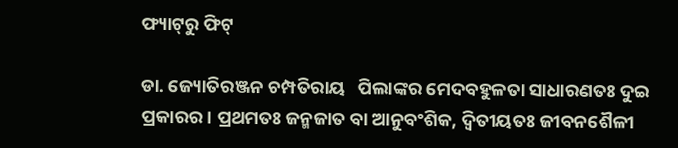ଫ୍ୟାଟ୍‌ରୁ ଫିଟ୍‌

ଡା. ଜ୍ୟୋତିରଞ୍ଜନ ଚମ୍ପତିରାୟ   ପିଲାଙ୍କର ମେଦବହୁଳତା ସାଧାରଣତଃ ଦୁଇ ପ୍ରକାରର। ପ୍ରଥମତଃ ଜନ୍ମଜାତ ବା ଆନୁବଂଶିକ, ଦ୍ୱିତୀୟତଃ ଜୀବନଶୈଳୀ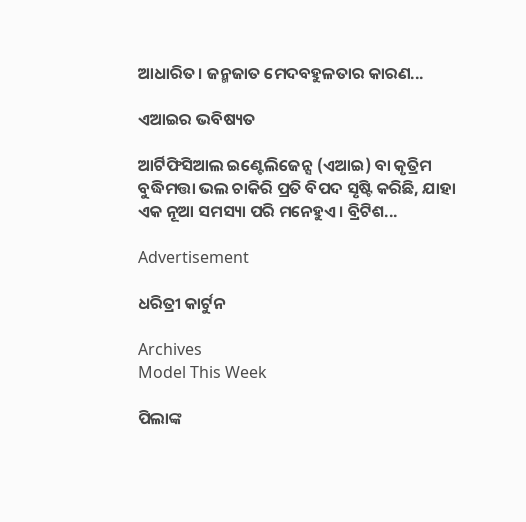ଆଧାରିତ। ଜନ୍ମଜାତ ମେଦବହୁଳତାର କାରଣ...

ଏଆଇର ଭବିଷ୍ୟତ

ଆର୍ଟିଫିସିଆଲ ଇଣ୍ଟେଲିଜେନ୍ସ (ଏଆଇ) ବା କୃତ୍ରିମ ବୁଦ୍ଧିମତ୍ତା ଭଲ ଚାକିରି ପ୍ରତି ବିପଦ ସୃଷ୍ଟି କରିଛି, ଯାହା ଏକ ନୂଆ ସମସ୍ୟା ପରି ମନେହୁଏ। ବ୍ରିଟିଶ...

Advertisement

ଧରିତ୍ରୀ କାର୍ଟୁନ

Archives
Model This Week

ପିଲାଙ୍କ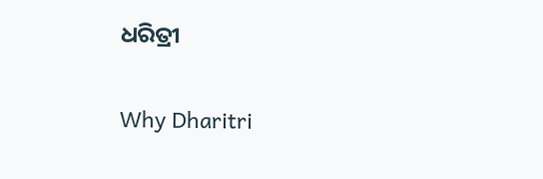ଧରିତ୍ରୀ

Why Dharitri